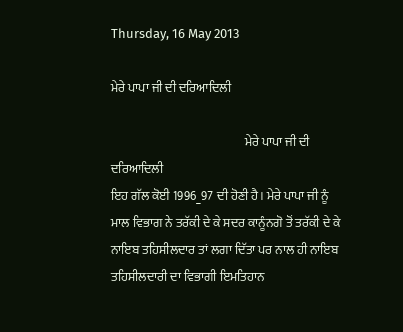Thursday, 16 May 2013

ਮੇਰੇ ਪਾਪਾ ਜੀ ਦੀ ਦਰਿਆਦਿਲੀ

                                                      ਮੇਰੇ ਪਾਪਾ ਜੀ ਦੀ ਦਰਿਆਦਿਲੀ
ਇਹ ਗੱਲ ਕੋਈ 1996_97 ਦੀ ਹੋਣੀ ਹੈ। ਮੇਰੇ ਪਾਪਾ ਜੀ ਨੂੰ ਮਾਲ ਵਿਭਾਗ ਨੇ ਤਰੱਕੀ ਦੇ ਕੇ ਸਦਰ ਕਾਨੂੰਨਗੋ ਤੋਂ ਤਰੱਕੀ ਦੇ ਕੇ ਨਾਇਬ ਤਹਿਸੀਲਦਾਰ ਤਾਂ ਲਗਾ ਦਿੱਤਾ ਪਰ ਨਾਲ ਹੀ ਨਾਇਬ ਤਹਿਸੀਲਦਾਰੀ ਦਾ ਵਿਭਾਗੀ ਇਮਤਿਹਾਨ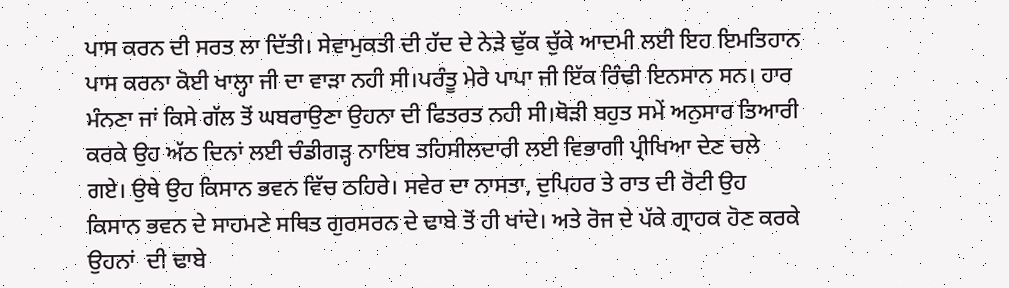ਪਾਸ ਕਰਨ ਦੀ ਸਰਤ ਲਾ ਦਿੱਤੀ। ਸੇਵਾਮੁਕਤੀ ਦੀ ਹੱਦ ਦੇ ਨੇੜੇ ਢੁੱਕ ਚੁੱਕੇ ਆਦਮੀ ਲਈ ਇਹ ਇਮਤਿਹਾਨ ਪਾਸ ਕਰਨਾ ਕੋਈ ਖਾਲ੍ਹਾ ਜੀ ਦਾ ਵਾੜਾ ਨਹੀ ਸੀ।ਪਰੰਤੂ ਮੇਰੇ ਪਾਪਾ ਜੀ ਇੱਕ ਰਿੰਢੀ ਇਨਸਾਨ ਸਨ। ਹਾਰ ਮੰਨਣਾ ਜਾਂ ਕਿਸੇ ਗੱਲ ਤੋਂ ਘਬਰਾਉਣਾ ਉਹਨਾ ਦੀ ਫਿਤਰਤ ਨਹੀ ਸੀ।ਥੋੜੀ ਬਹੁਤ ਸਮੇਂ ਅਨੁਸਾਰ ਤਿਆਰੀ ਕਰਕੇ ਉਹ ਅੱਠ ਦਿਨਾਂ ਲਈ ਚੰਡੀਗੜ੍ਹ ਨਾਇਬ ਤਹਿਸੀਲਦਾਰੀ ਲਈ ਵਿਭਾਗੀ ਪ੍ਰੀਖਿਆ ਦੇਣ ਚਲੇ ਗਏ। ਉਥੇ ਉਹ ਕਿਸਾਨ ਭਵਨ ਵਿੱਚ ਠਹਿਰੇ। ਸਵੇਰ ਦਾ ਨਾਸਤਾ, ਦੁਪਿਹਰ ਤੇ ਰਾਤ ਦੀ ਰੋਟੀ ਉਹ ਕਿਸਾਨ ਭਵਨ ਦੇ ਸਾਹਮਣੇ ਸਥਿਤ ਗੁਰਸਰਨ ਦੇ ਢਾਬੇ ਤੋਂ ਹੀ ਖਾਂਦੇ। ਅਤੇ ਰੋਜ ਦੇ ਪੱਕੇ ਗ੍ਰਾਹਕ ਹੋਣ ਕਰਕੇ ਉਹਨਾਂ  ਦੀ ਢਾਬੇ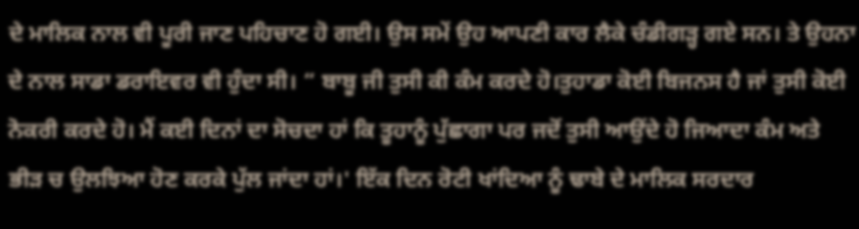ਦੇ ਮਾਲਿਕ ਨਾਲ ਵੀ ਪੂਰੀ ਜਾਣ ਪਹਿਚਾਣ ਹੋ ਗਈ। ਉਸ ਸਮੇਂ ਉਹ ਆਪਣੀ ਕਾਰ ਲੈਕੇ ਚੰਡੀਗੜ੍ਹ ਗਏ ਸਨ। ਤੇ ਉਹਨਾ ਦੇ ਨਾਲ ਸਾਡਾ ਡਰਾਇਵਰ ਵੀ ਹੁੰਦਾ ਸੀ। “ ਬਾਬੂ ਜੀ ਤੁਸੀ ਕੀ ਕੰਮ ਕਰਦੇ ਹੋ।ਤੁਹਾਡਾ ਕੋਈ ਬਿਜਨਸ ਹੈ ਜਾਂ ਤੁਸੀ ਕੋਈ ਨੋਕਰੀ ਕਰਦੇ ਹੋ। ਮੈਂ ਕਈ ਦਿਨਾਂ ਦਾ ਸੋਚਦਾ ਹਾਂ ਕਿ ਤੂਹਾਨੂੰ ਪੁੱਛਾਗਾ ਪਰ ਜਦੋਂ ਤੁਸੀ ਆਉਂਦੇ ਹੋ ਜਿਆਦਾ ਕੰਮ ਅਤੇ ਭੀੜ ਚ ਉਲਝਿਆ ਹੋਣ ਕਰਕੇ ਪੁੱਲ ਜਾਂਦਾ ਹਾਂ।' ਇੱਕ ਦਿਨ ਰੋਟੀ ਖਾਂਦਿਆ ਨੂੰ ਢਾਬੇ ਦੇ ਮਾਲਿਕ ਸਰਦਾਰ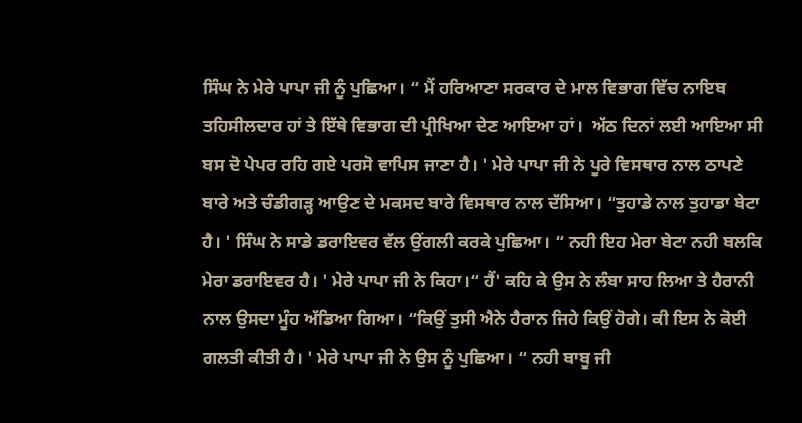ਸਿੰਘ ਨੇ ਮੇਰੇ ਪਾਪਾ ਜੀ ਨੂੰ ਪੁਛਿਆ। “ ਮੈਂ ਹਰਿਆਣਾ ਸਰਕਾਰ ਦੇ ਮਾਲ ਵਿਭਾਗ ਵਿੱਚ ਨਾਇਬ ਤਹਿਸੀਲਦਾਰ ਹਾਂ ਤੇ ਇੱਥੇ ਵਿਭਾਗ ਦੀ ਪ੍ਰੀਖਿਆ ਦੇਣ ਆਇਆ ਹਾਂ।  ਅੱਠ ਦਿਨਾਂ ਲਈ ਆਇਆ ਸੀ ਬਸ ਦੋ ਪੇਪਰ ਰਹਿ ਗਏ ਪਰਸੋ ਵਾਪਿਸ ਜਾਣਾ ਹੈ। ' ਮੇਰੇ ਪਾਪਾ ਜੀ ਨੇ ਪੂਰੇ ਵਿਸਥਾਰ ਨਾਲ ਠਾਪਣੇ ਬਾਰੇ ਅਤੇ ਚੰਡੀਗੜ੍ਹ ਆਉਣ ਦੇ ਮਕਸਦ ਬਾਰੇ ਵਿਸਥਾਰ ਨਾਲ ਦੱਸਿਆ। “ਤੁਹਾਡੇ ਨਾਲ ਤੁਹਾਡਾ ਬੇਟਾ ਹੈ। ' ਸਿੰਘ ਨੇ ਸਾਡੇ ਡਰਾਇਵਰ ਵੱਲ ਉਂਗਲੀ ਕਰਕੇ ਪੁਛਿਆ। “ ਨਹੀ ਇਹ ਮੇਰਾ ਬੇਟਾ ਨਹੀ ਬਲਕਿ ਮੇਰਾ ਡਰਾਇਵਰ ਹੈ। ' ਮੇਰੇ ਪਾਪਾ ਜੀ ਨੇ ਕਿਹਾ।“ ਹੈਂ' ਕਹਿ ਕੇ ਉਸ ਨੇ ਲੰਬਾ ਸਾਹ ਲਿਆ ਤੇ ਹੈਰਾਨੀ ਨਾਲ ਉਸਦਾ ਮੂੰਹ ਅੱਡਿਆ ਗਿਆ। “ਕਿਉਂ ਤੁਸੀ ਐਨੇ ਹੈਰਾਨ ਜਿਹੇ ਕਿਉਂ ਹੋਗੇ। ਕੀ ਇਸ ਨੇ ਕੋਈ ਗਲਤੀ ਕੀਤੀ ਹੈ। ' ਮੇਰੇ ਪਾਪਾ ਜੀ ਨੇ ਉਸ ਨੂੰ ਪੁਛਿਆ। “ ਨਹੀ ਬਾਬੂ ਜੀ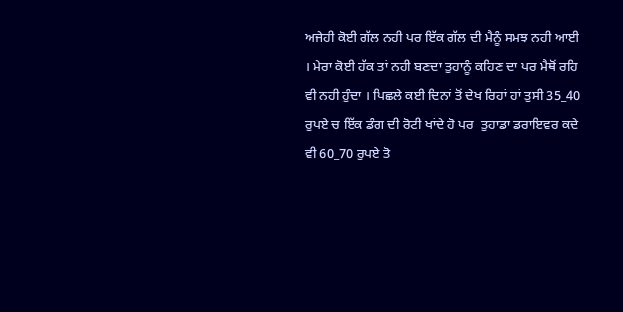ਅਜੇਹੀ ਕੋਈ ਗੱਲ ਨਹੀ ਪਰ ਇੱਕ ਗੱਲ ਦੀ ਮੈਨੂੰ ਸਮਝ ਨਹੀ ਆਈ । ਮੇਰਾ ਕੋਈ ਹੱਕ ਤਾਂ ਨਹੀ ਬਣਦਾ ਤੁਹਾਨੂੰ ਕਹਿਣ ਦਾ ਪਰ ਮੈਥੋਂ ਰਹਿ ਵੀ ਨਹੀ ਹੁੰਦਾ । ਪਿਛਲੇ ਕਈ ਦਿਨਾਂ ਤੋਂ ਦੇਖ ਰਿਹਾਂ ਹਾਂ ਤੁਸੀ 35_40 ਰੁਪਏ ਚ ਇੱਕ ਡੰਗ ਦੀ ਰੋਟੀ ਖਾਂਦੇ ਹੋ ਪਰ  ਤੁਹਾਡਾ ਡਰਾਇਵਰ ਕਦੇ ਵੀ 60_70 ਰੁਪਏ ਤੋ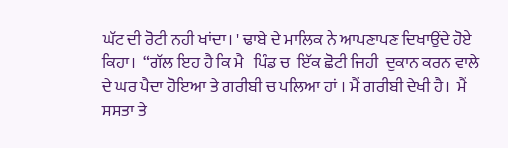ਘੱਟ ਦੀ ਰੋਟੀ ਨਹੀ ਖਾਂਦਾ। ' ਢਾਬੇ ਦੇ ਮਾਲਿਕ ਨੇ ਆਪਣਾਪਣ ਦਿਖਾਉਂਦੇ ਹੋਏ ਕਿਹਾ।  “ਗੱਲ ਇਹ ਹੈ ਕਿ ਮੈ   ਪਿੰਡ ਚ  ਇੱਕ ਛੋਟੀ ਜਿਹੀ  ਦੁਕਾਨ ਕਰਨ ਵਾਲੇ  ਦੇ ਘਰ ਪੈਦਾ ਹੋਇਆ ਤੇ ਗਰੀਬੀ ਚ ਪਲਿਆ ਹਾਂ । ਮੈਂ ਗਰੀਬੀ ਦੇਖੀ ਹੈ।  ਮੈਂ ਸਸਤਾ ਤੇ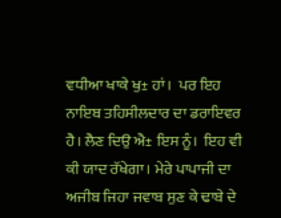ਵਧੀਆ ਖਾਕੇ ਖੁ± ਹਾਂ।  ਪਰ ਇਹ ਨਾਇਬ ਤਹਿਸੀਲਦਾਰ ਦਾ ਡਰਾਇਵਰ ਹੈ। ਲੈਣ ਦਿਉ ਐ± ਇਸ ਨੂੰ।  ਇਹ ਵੀ ਕੀ ਯਾਦ ਰੱਖੇਗਾ। ਮੇਰੇ ਪਾਪਾਜੀ ਦਾ ਅਜੀਬ ਜਿਹਾ ਜਵਾਬ ਸੁਣ ਕੇ ਢਾਬੇ ਦੇ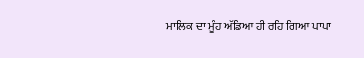ਮਾਲਿਕ ਦਾ ਮੂੰਹ ਅੱਡਿਆ ਹੀ ਰਹਿ ਗਿਆ ਪਾਪਾ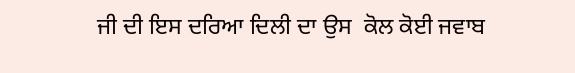ਜੀ ਦੀ ਇਸ ਦਰਿਆ ਦਿਲੀ ਦਾ ਉਸ  ਕੋਲ ਕੋਈ ਜਵਾਬ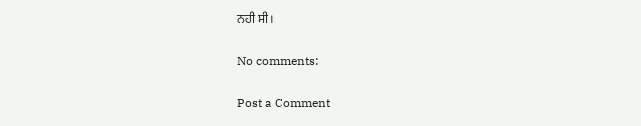ਨਹੀ ਸੀ।

No comments:

Post a Comment